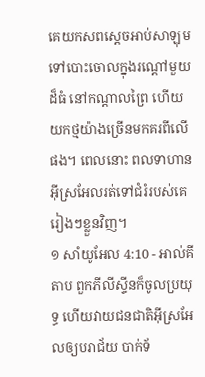គេយកសពស្តេចអាប់សាឡុម ទៅបោះចោលក្នុងរណ្តៅមួយដ៏ធំ នៅកណ្តាលព្រៃ ហើយយកថ្មយ៉ាងច្រើនមកគរពីលើផង។ ពេលនោះ ពលទាហានអ៊ីស្រអែលរត់ទៅជំរំរបស់គេរៀងៗខ្លួនវិញ។
១ សាំយូអែល 4:10 - អាល់គីតាប ពួកភីលីស្ទីនក៏ចូលប្រយុទ្ធ ហើយវាយជនជាតិអ៊ីស្រអែលឲ្យបរាជ័យ បាក់ទ័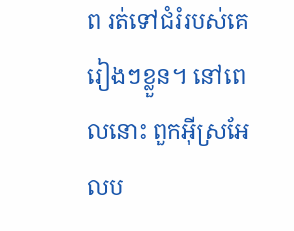ព រត់ទៅជំរំរបស់គេរៀងៗខ្លួន។ នៅពេលនោះ ពួកអ៊ីស្រអែលប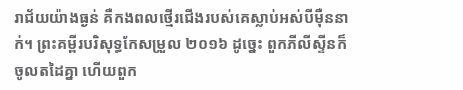រាជ័យយ៉ាងធ្ងន់ គឺកងពលថ្មើរជើងរបស់គេស្លាប់អស់បីម៉ឺននាក់។ ព្រះគម្ពីរបរិសុទ្ធកែសម្រួល ២០១៦ ដូច្នេះ ពួកភីលីស្ទីនក៏ចូលតដៃគ្នា ហើយពួក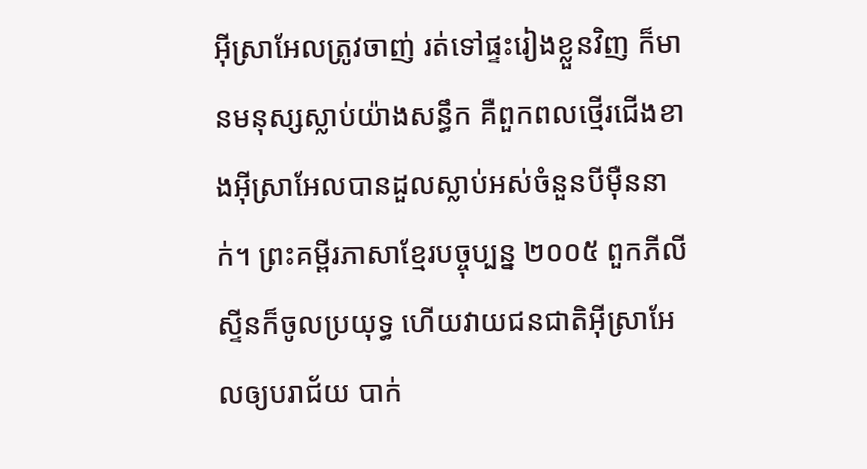អ៊ីស្រាអែលត្រូវចាញ់ រត់ទៅផ្ទះរៀងខ្លួនវិញ ក៏មានមនុស្សស្លាប់យ៉ាងសន្ធឹក គឺពួកពលថ្មើរជើងខាងអ៊ីស្រាអែលបានដួលស្លាប់អស់ចំនួនបីម៉ឺននាក់។ ព្រះគម្ពីរភាសាខ្មែរបច្ចុប្បន្ន ២០០៥ ពួកភីលីស្ទីនក៏ចូលប្រយុទ្ធ ហើយវាយជនជាតិអ៊ីស្រាអែលឲ្យបរាជ័យ បាក់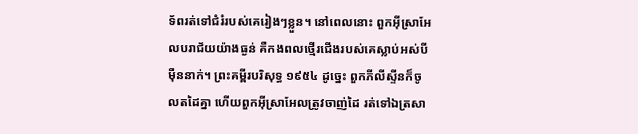ទ័ពរត់ទៅជំរំរបស់គេរៀងៗខ្លួន។ នៅពេលនោះ ពួកអ៊ីស្រាអែលបរាជ័យយ៉ាងធ្ងន់ គឺកងពលថ្មើរជើងរបស់គេស្លាប់អស់បីម៉ឺននាក់។ ព្រះគម្ពីរបរិសុទ្ធ ១៩៥៤ ដូច្នេះ ពួកភីលីស្ទីនក៏ចូលតដៃគ្នា ហើយពួកអ៊ីស្រាអែលត្រូវចាញ់ដៃ រត់ទៅឯត្រសា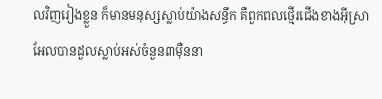លវិញរៀងខ្លួន ក៏មានមនុស្សស្លាប់យ៉ាងសន្ធឹក គឺពួកពលថ្មើរជើងខាងអ៊ីស្រាអែលបានដួលស្លាប់អស់ចំនួន៣ម៉ឺននា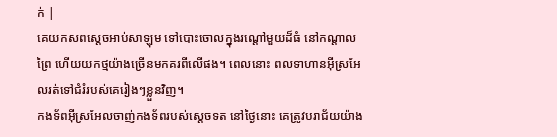ក់ |
គេយកសពស្តេចអាប់សាឡុម ទៅបោះចោលក្នុងរណ្តៅមួយដ៏ធំ នៅកណ្តាលព្រៃ ហើយយកថ្មយ៉ាងច្រើនមកគរពីលើផង។ ពេលនោះ ពលទាហានអ៊ីស្រអែលរត់ទៅជំរំរបស់គេរៀងៗខ្លួនវិញ។
កងទ័ពអ៊ីស្រអែលចាញ់កងទ័ពរបស់ស្តេចទត នៅថ្ងៃនោះ គេត្រូវបរាជ័យយ៉ាង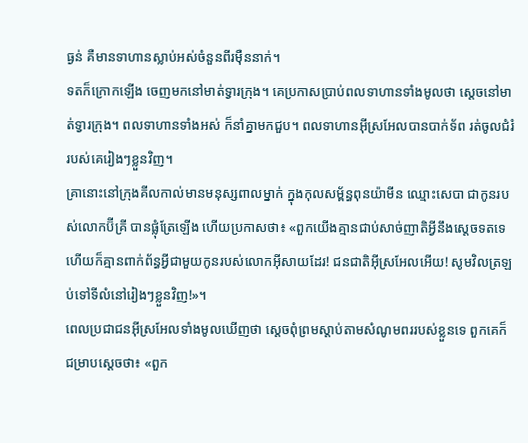ធ្ងន់ គឺមានទាហានស្លាប់អស់ចំនួនពីរម៉ឺននាក់។
ទតក៏ក្រោកឡើង ចេញមកនៅមាត់ទ្វារក្រុង។ គេប្រកាសប្រាប់ពលទាហានទាំងមូលថា ស្តេចនៅមាត់ទ្វារក្រុង។ ពលទាហានទាំងអស់ ក៏នាំគ្នាមកជួប។ ពលទាហានអ៊ីស្រអែលបានបាក់ទ័ព រត់ចូលជំរំរបស់គេរៀងៗខ្លួនវិញ។
គ្រានោះនៅក្រុងគីលកាល់មានមនុស្សពាលម្នាក់ ក្នុងកុលសម្ព័ន្ធពុនយ៉ាមីន ឈ្មោះសេបា ជាកូនរបស់លោកប៊ីគ្រី បានផ្លុំត្រែឡើង ហើយប្រកាសថា៖ «ពួកយើងគ្មានជាប់សាច់ញាតិអ្វីនឹងស្តេចទតទេ ហើយក៏គ្មានពាក់ព័ន្ធអ្វីជាមួយកូនរបស់លោកអ៊ីសាយដែរ! ជនជាតិអ៊ីស្រអែលអើយ! សូមវិលត្រឡប់ទៅទីលំនៅរៀងៗខ្លួនវិញ!»។
ពេលប្រជាជនអ៊ីស្រអែលទាំងមូលឃើញថា ស្តេចពុំព្រមស្តាប់តាមសំណូមពររបស់ខ្លួនទេ ពួកគេក៏ជម្រាបស្តេចថា៖ «ពួក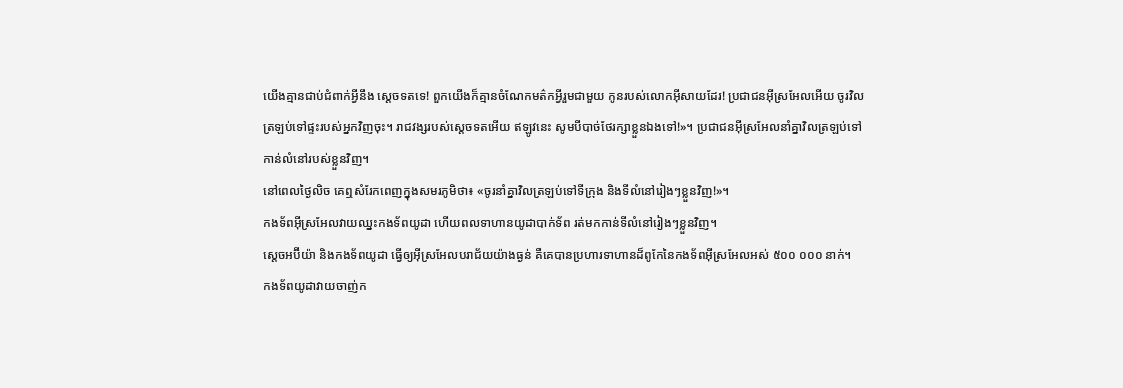យើងគ្មានជាប់ជំពាក់អ្វីនឹង ស្តេចទតទេ! ពួកយើងក៏គ្មានចំណែកមត៌កអ្វីរួមជាមួយ កូនរបស់លោកអ៊ីសាយដែរ! ប្រជាជនអ៊ីស្រអែលអើយ ចូរវិលត្រឡប់ទៅផ្ទះរបស់អ្នកវិញចុះ។ រាជវង្សរបស់ស្តេចទតអើយ ឥឡូវនេះ សូមបីបាច់ថែរក្សាខ្លួនឯងទៅ!»។ ប្រជាជនអ៊ីស្រអែលនាំគ្នាវិលត្រឡប់ទៅកាន់លំនៅរបស់ខ្លួនវិញ។
នៅពេលថ្ងៃលិច គេឮសំរែកពេញក្នុងសមរភូមិថា៖ «ចូរនាំគ្នាវិលត្រឡប់ទៅទីក្រុង និងទីលំនៅរៀងៗខ្លួនវិញ!»។
កងទ័ពអ៊ីស្រអែលវាយឈ្នះកងទ័ពយូដា ហើយពលទាហានយូដាបាក់ទ័ព រត់មកកាន់ទីលំនៅរៀងៗខ្លួនវិញ។
ស្តេចអប៊ីយ៉ា និងកងទ័ពយូដា ធ្វើឲ្យអ៊ីស្រអែលបរាជ័យយ៉ាងធ្ងន់ គឺគេបានប្រហារទាហានដ៏ពូកែនៃកងទ័ពអ៊ីស្រអែលអស់ ៥០០ ០០០ នាក់។
កងទ័ពយូដាវាយចាញ់ក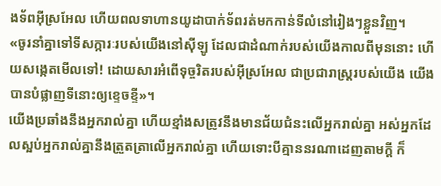ងទ័ពអ៊ីស្រអែល ហើយពលទាហានយូដាបាក់ទ័ពរត់មកកាន់ទីលំនៅរៀងៗខ្លួនវិញ។
«ចូរនាំគ្នាទៅទីសក្ការៈរបស់យើងនៅស៊ីឡូ ដែលជាដំណាក់របស់យើងកាលពីមុននោះ ហើយសង្កេតមើលទៅ! ដោយសារអំពើទុច្ចរិតរបស់អ៊ីស្រអែល ជាប្រជារាស្ត្ររបស់យើង យើងបានបំផ្លាញទីនោះឲ្យខ្ទេចខ្ទី»។
យើងប្រឆាំងនឹងអ្នករាល់គ្នា ហើយខ្មាំងសត្រូវនឹងមានជ័យជំនះលើអ្នករាល់គ្នា អស់អ្នកដែលស្អប់អ្នករាល់គ្នានឹងត្រួតត្រាលើអ្នករាល់គ្នា ហើយទោះបីគ្មាននរណាដេញតាមក្តី ក៏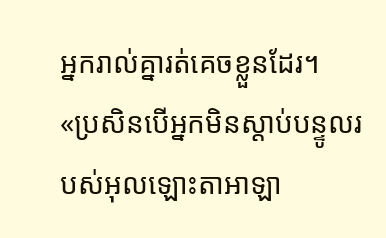អ្នករាល់គ្នារត់គេចខ្លួនដែរ។
«ប្រសិនបើអ្នកមិនស្តាប់បន្ទូលរបស់អុលឡោះតាអាឡា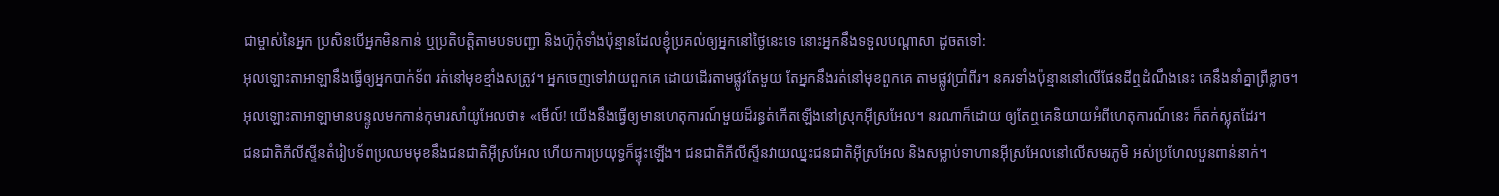ជាម្ចាស់នៃអ្នក ប្រសិនបើអ្នកមិនកាន់ ឬប្រតិបត្តិតាមបទបញ្ជា និងហ៊ូកុំទាំងប៉ុន្មានដែលខ្ញុំប្រគល់ឲ្យអ្នកនៅថ្ងៃនេះទេ នោះអ្នកនឹងទទួលបណ្តាសា ដូចតទៅ:
អុលឡោះតាអាឡានឹងធ្វើឲ្យអ្នកបាក់ទ័ព រត់នៅមុខខ្មាំងសត្រូវ។ អ្នកចេញទៅវាយពួកគេ ដោយដើរតាមផ្លូវតែមួយ តែអ្នកនឹងរត់នៅមុខពួកគេ តាមផ្លូវប្រាំពីរ។ នគរទាំងប៉ុន្មាននៅលើផែនដីឮដំណឹងនេះ គេនឹងនាំគ្នាព្រឺខ្លាច។
អុលឡោះតាអាឡាមានបន្ទូលមកកាន់កុមារសាំយូអែលថា៖ «មើល៍! យើងនឹងធ្វើឲ្យមានហេតុការណ៍មួយដ៏រន្ធត់កើតឡើងនៅស្រុកអ៊ីស្រអែល។ នរណាក៏ដោយ ឲ្យតែឮគេនិយាយអំពីហេតុការណ៍នេះ ក៏តក់ស្លុតដែរ។
ជនជាតិភីលីស្ទីនតំរៀបទ័ពប្រឈមមុខនឹងជនជាតិអ៊ីស្រអែល ហើយការប្រយុទ្ធក៏ផ្ទុះឡើង។ ជនជាតិភីលីស្ទីនវាយឈ្នះជនជាតិអ៊ីស្រអែល និងសម្លាប់ទាហានអ៊ីស្រអែលនៅលើសមរភូមិ អស់ប្រហែលបួនពាន់នាក់។